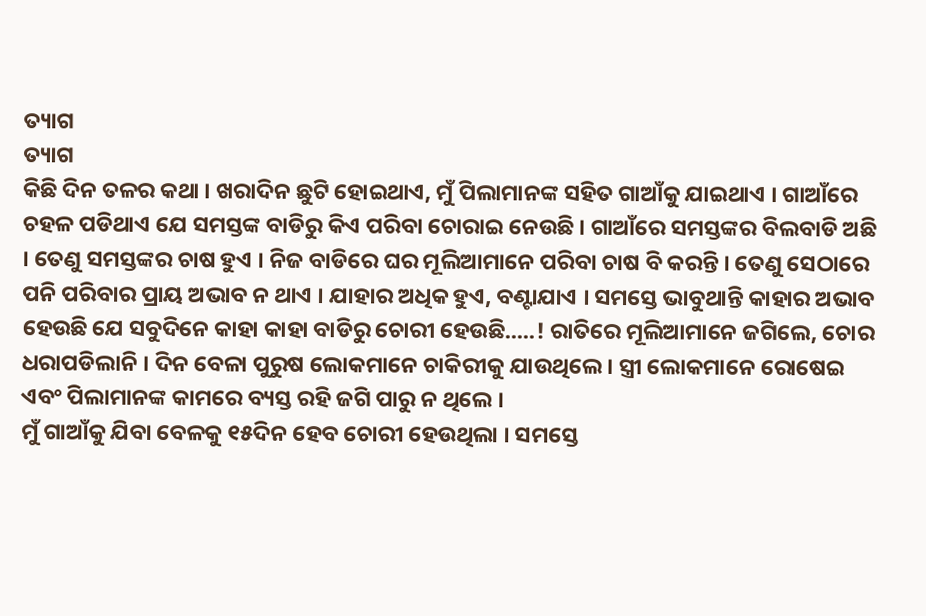ତ୍ୟାଗ
ତ୍ୟାଗ
କିଛି ଦିନ ତଳର କଥା । ଖରାଦିନ ଛୁଟି ହୋଇଥାଏ, ମୁଁ ପିଲାମାନଙ୍କ ସହିତ ଗାଆଁକୁ ଯାଇଥାଏ । ଗାଆଁରେ ଚହଳ ପଡିଥାଏ ଯେ ସମସ୍ତଙ୍କ ବାଡିରୁ କିଏ ପରିବା ଚୋରାଇ ନେଉଛି । ଗାଆଁରେ ସମସ୍ତଙ୍କର ବିଲବାଡି ଅଛି । ତେଣୁ ସମସ୍ତଙ୍କର ଚାଷ ହୁଏ । ନିଜ ବାଡିରେ ଘର ମୂଲିଆମାନେ ପରିବା ଚାଷ ବି କରନ୍ତି । ତେଣୁ ସେଠାରେ ପନି ପରିବାର ପ୍ରାୟ ଅଭାବ ନ ଥାଏ । ଯାହାର ଅଧିକ ହୁଏ, ବଣ୍ଟାଯାଏ । ସମସ୍ତେ ଭାବୁଥାନ୍ତି କାହାର ଅଭାବ ହେଉଛି ଯେ ସବୁଦିନେ କାହା କାହା ବାଡିରୁ ଚୋରୀ ହେଉଛି.....! ରାତିରେ ମୂଲିଆମାନେ ଜଗିଲେ, ଚୋର ଧରାପଡିଲାନି । ଦିନ ବେଳା ପୁରୁଷ ଲୋକମାନେ ଚାକିରୀକୁ ଯାଉଥିଲେ । ସ୍ତ୍ରୀ ଲୋକମାନେ ରୋଷେଇ ଏବଂ ପିଲାମାନଙ୍କ କାମରେ ବ୍ୟସ୍ତ ରହି ଜଗି ପାରୁ ନ ଥିଲେ ।
ମୁଁ ଗାଆଁକୁ ଯିବା ବେଳକୁ ୧୫ଦିନ ହେବ ଚୋରୀ ହେଉଥିଲା । ସମସ୍ତେ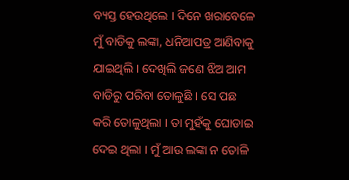ବ୍ୟସ୍ତ ହେଉଥିଲେ । ଦିନେ ଖରାବେଳେ ମୁଁ ବାଡିକୁ ଲଙ୍କା, ଧନିଆପତ୍ର ଆଣିବାକୁ ଯାଇଥିଲି । ଦେଖିଲି ଜଣେ ଝିଅ ଆମ ବାଡିରୁ ପରିବା ତୋଳୁଛି । ସେ ପଛ କରି ତୋଳୁଥିଲା । ତା ମୁହଁକୁ ଘୋଡାଇ ଦେଇ ଥିଲା । ମୁଁ ଆଉ ଲଙ୍କା ନ ତୋଳି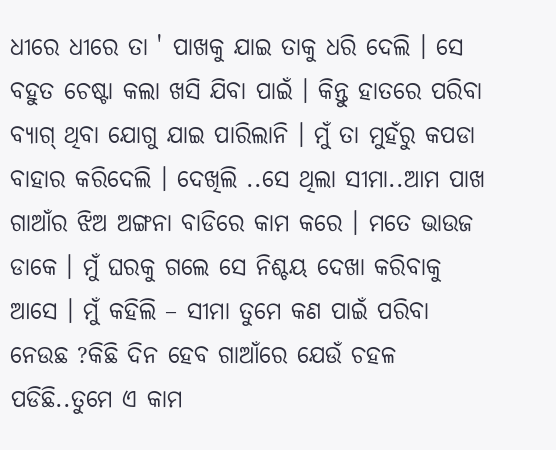ଧୀରେ ଧୀରେ ତା ' ପାଖକୁ ଯାଇ ତାକୁ ଧରି ଦେଲି । ସେ ବହୁତ ଚେଷ୍ଟା କଲା ଖସି ଯିବା ପାଇଁ । କିନ୍ତୁ ହାତରେ ପରିବା ବ୍ୟାଗ୍ ଥିବା ଯୋଗୁ ଯାଇ ପାରିଲାନି । ମୁଁ ତା ମୁହଁରୁ କପଡା ବାହାର କରିଦେଲି । ଦେଖିଲି ..ସେ ଥିଲା ସୀମା..ଆମ ପାଖ ଗାଆଁର ଝିଅ ଅଙ୍ଗନା ବାଡିରେ କାମ କରେ । ମତେ ଭାଉଜ ଡାକେ । ମୁଁ ଘରକୁ ଗଲେ ସେ ନିଶ୍ଚୟ ଦେଖା କରିବାକୁ ଆସେ । ମୁଁ କହିଲି – ସୀମା ତୁମେ କଣ ପାଇଁ ପରିବା ନେଉଛ ?କିଛି ଦିନ ହେବ ଗାଆଁରେ ଯେଉଁ ଚହଳ ପଡିଛି..ତୁମେ ଏ କାମ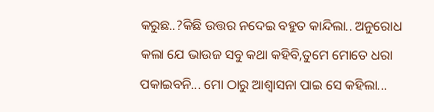କରୁଛ..?କିଛି ଉତ୍ତର ନଦେଇ ବହୁତ କାନ୍ଦିଲା.. ଅନୁରୋଧ କଲା ଯେ ଭାଉଜ ସବୁ କଥା କହିବି,ତୁମେ ମୋତେ ଧରା ପକାଇବନି... ମୋ ଠାରୁ ଆଶ୍ୱାସନା ପାଇ ସେ କହିଲା...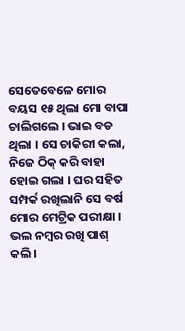ସେତେବେଳେ ମୋର ବୟସ ୧୫ ଥିଲା ମୋ ବାପା ଚାଲିଗଲେ । ଭାଇ ବଡ ଥିଲା । ସେ ଚାକିରୀ କଲା, ନିଜେ ଠିକ୍ କରି ବାହା ହୋଇ ଗଲା । ଘର ସହିତ ସମ୍ପର୍କ ରଖିଲାନି ସେ ବର୍ଷ ମୋର ମେଟ୍ରିକ ପରୀକ୍ଷା । ଭଲ ନମ୍ବର ରଖି ପାଶ୍ କଲି ।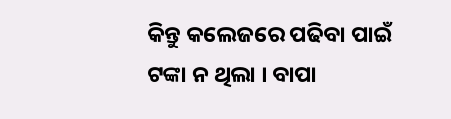କିନ୍ତୁ କଲେଜରେ ପଢିବା ପାଇଁ ଟଙ୍କା ନ ଥିଲା । ବାପା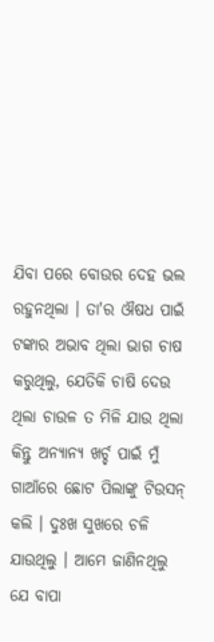ଯିବା ପରେ ବୋଉର ଦେହ ଭଲ ରହୁନଥିଲା । ତା'ର ଔଷଧ ପାଇଁ ଟଙ୍କାର ଅଭାବ ଥିଲା ଭାଗ ଚାଷ କରୁଥିଲୁ, ଯେତିକି ଚାଷି ଦେଉ ଥିଲା ଚାଉଳ ତ ମିଳି ଯାଉ ଥିଲା କିନ୍ତୁ ଅନ୍ୟାନ୍ୟ ଖର୍ଚ୍ଚ ପାଇଁ ମୁଁ ଗାଆଁରେ ଛୋଟ ପିଲାଙ୍କୁ ଟିଉସନ୍ କଲି । ଦୁଃଖ ସୁଖରେ ଚଳି ଯାଉଥିଲୁ । ଆମେ ଜାଣିନଥିଲୁ ଯେ ବାପା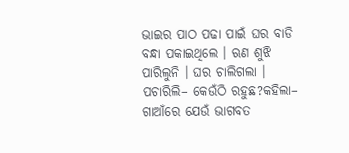ଭାଇର ପାଠ ପଢା ପାଇଁ ଘର ବାଡି ବନ୍ଧା ପକାଇଥିଲେ । ଋଣ ଶୁଝି ପାରିଲୁନି । ଘର ଚାଲିଗଲା । ପଚାରିଲି– କେଉଁଠି ରହୁଛ?କହିଲା– ଗାଆଁରେ ଯେଉଁ ଭାଗବତ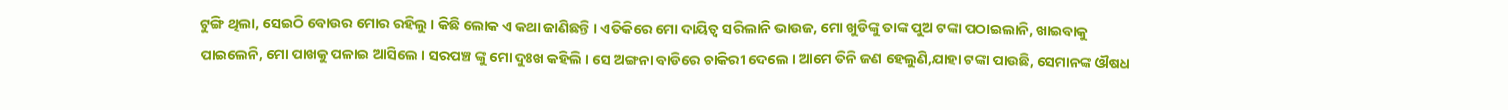ଟୁଙ୍ଗି ଥିଲା, ସେଇଠି ବୋଉର ମୋର ରହିଲୁ । କିଛି ଲୋକ ଏ କଥା ଜାଣିଛନ୍ତି । ଏତିକିରେ ମୋ ଦାୟିତ୍ୱ ସରିଲାନି ଭାଉଜ, ମୋ ଖୁଡିଙ୍କୁ ତାଙ୍କ ପୁଅ ଟଙ୍କା ପଠାଇଲାନି, ଖାଇବାକୁ ପାଇଲେନି, ମୋ ପାଖକୁ ପଳାଇ ଆସିଲେ । ସରପଞ୍ଚ ଙ୍କୁ ମୋ ଦୁଃଖ କହିଲି । ସେ ଅଙ୍ଗନା ବାଡିରେ ଚାକିରୀ ଦେଲେ । ଆମେ ତିନି ଜଣ ହେଲୁଣି,ଯାହା ଟଙ୍କା ପାଉଛି, ସେମାନଙ୍କ ଔଷଧ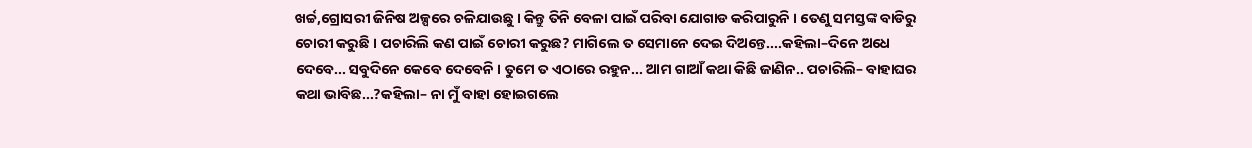ଖର୍ଚ୍ଚ,ଗ୍ରୋସରୀ ଜିନିଷ ଅଳ୍ପରେ ଚଳିଯାଉଛୁ । କିନ୍ତୁ ତିନି ବେଳା ପାଇଁ ପରିବା ଯୋଗାଡ କରିପାରୁନି । ତେଣୁ ସମସ୍ତଙ୍କ ବାଡିରୁ ଚୋରୀ କରୁଛି । ପଚାରିଲି କଣ ପାଇଁ ଚୋରୀ କରୁଛ? ମାଗିଲେ ତ ସେମାନେ ଦେଇ ଦିଅନ୍ତେ....କହିଲା–ଦିନେ ଅଧେ ଦେବେ... ସବୁଦିନେ କେବେ ଦେବେନି । ତୁମେ ତ ଏଠାରେ ରହୁନ... ଆମ ଗାଆଁ କଥା କିଛି ଜାଣିନ.. ପଚାରିଲି– ବାହାଘର କଥା ଭାବିଛ...?କହିଲା– ନା ମୁଁ ବାହା ହୋଇଗଲେ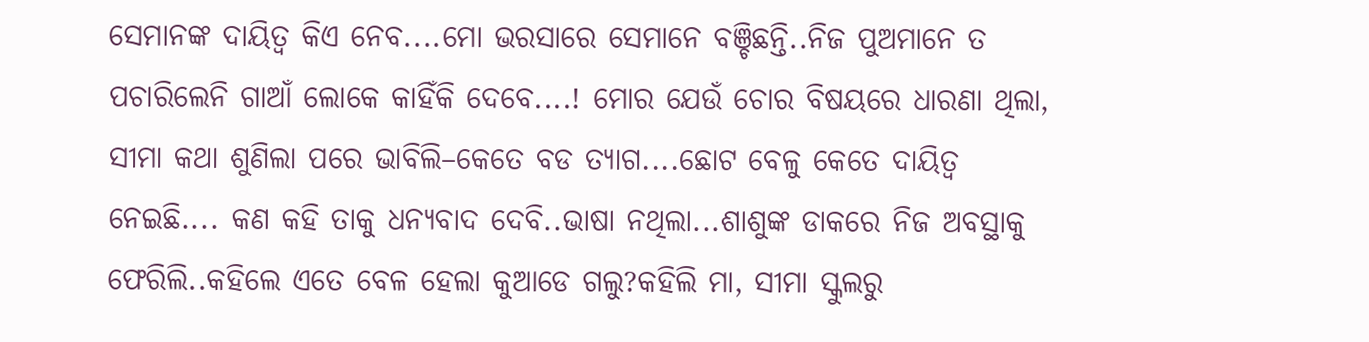ସେମାନଙ୍କ ଦାୟିତ୍ୱ କିଏ ନେବ....ମୋ ଭରସାରେ ସେମାନେ ବଞ୍ଚିଛନ୍ତି..ନିଜ ପୁଅମାନେ ତ ପଚାରିଲେନି ଗାଆଁ ଲୋକେ କାହିଁକି ଦେବେ....! ମୋର ଯେଉଁ ଚୋର ବିଷୟରେ ଧାରଣା ଥିଲା, ସୀମା କଥା ଶୁଣିଲା ପରେ ଭାବିଲି–କେତେ ବଡ ତ୍ୟାଗ....ଛୋଟ ବେଳୁ କେତେ ଦାୟିତ୍ୱ ନେଇଛି.... କଣ କହି ତାକୁ ଧନ୍ୟବାଦ ଦେବି..ଭାଷା ନଥିଲା...ଶାଶୁଙ୍କ ଡାକରେ ନିଜ ଅବସ୍ଥାକୁ ଫେରିଲି..କହିଲେ ଏତେ ବେଳ ହେଲା କୁଆଡେ ଗଲୁ?କହିଲି ମା, ସୀମା ସ୍କୁଲରୁ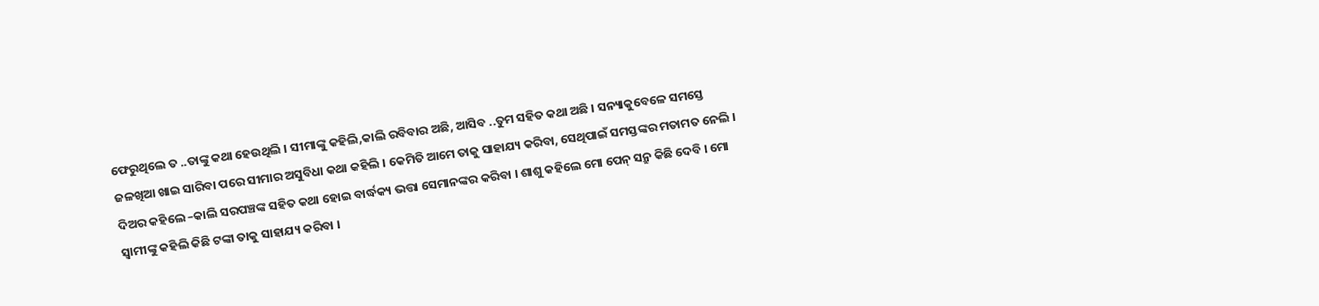ଫେରୁଥିଲେ ତ ..ତାଙ୍କୁ କଥା ହେଉଥିଲି । ସୀମାଙ୍କୁ କହିଲି,କାଲି ରବିବାର ଅଛି, ଆସିବ ..ତୁମ ସହିତ କଥା ଅଛି । ସନ୍ୟାକୁବେଳେ ସମସ୍ତେ ଜଳଖିଆ ଖାଇ ସାରିବା ପରେ ସୀମାର ଅସୁବିଧା କଥା କହିଲି । କେମିତି ଆମେ ତାକୁ ସାହାଯ୍ୟ କରିବା, ସେଥିପାଇଁ ସମସ୍ତଙ୍କର ମତାମତ ନେଲି । ଦିଅର କହିଲେ –କାଲି ସରପଞ୍ଚଙ୍କ ସହିତ କଥା ହୋଇ ବାର୍ଦ୍ଧକ୍ୟ ଭତ୍ତା ସେମାନଙ୍କର କରିବା । ଶାଶୁ କହିଲେ ମୋ ପେନ୍ ସନ୍ରୁ କିଛି ଦେବି । ମୋ ସ୍ୱାମୀଙ୍କୁ କହିଲି କିଛି ଟଙ୍କା ତାକୁ ସାହାଯ୍ୟ କରିବା ।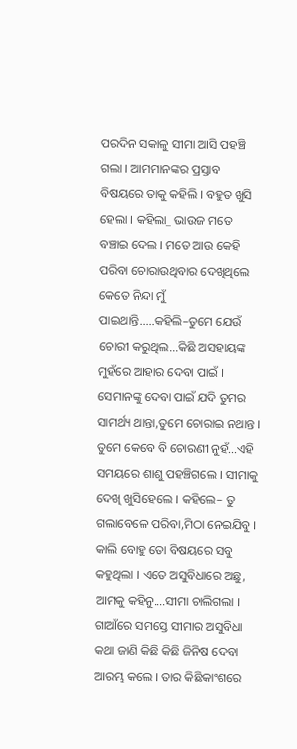ପରଦିନ ସକାଳୁ ସୀମା ଆସି ପହଞ୍ଚି ଗଲା । ଆମମାନଙ୍କର ପ୍ରସ୍ତାବ ବିଷୟରେ ତାକୁ କହିଲି । ବହୁତ ଖୁସି ହେଲା । କହିଲା_ ଭାଉଜ ମତେ ବଞ୍ଚାଇ ଦେଲ । ମତେ ଆଉ କେହି ପରିବା ଚୋରାଉଥିବାର ଦେଖିଥିଲେ କେତେ ନିନ୍ଦା ମୁଁ ପାଇଥାନ୍ତି.....କହିଲି–ତୁମେ ଯେଉଁ ଚୋରୀ କରୁଥିଲ...କିଛି ଅସହାୟଙ୍କ ମୁହଁରେ ଆହାର ଦେବା ପାଇଁ । ସେମାନଙ୍କୁ ଦେବା ପାଇଁ ଯଦି ତୁମର ସାମର୍ଥ୍ୟ ଥାନ୍ତା,ତୁମେ ଚୋରାଇ ନଥାନ୍ତ । ତୁମେ କେବେ ବି ଚୋରଣୀ ନୁହଁ...ଏହି ସମୟରେ ଶାଶୁ ପହଞ୍ଚିଗଲେ । ସୀମାକୁ ଦେଖି ଖୁସିହେଲେ । କହିଲେ– ତୁ ଗଲାବେଳେ ପରିବା,ମିଠା ନେଇଯିବୁ । କାଲି ବୋହୁ ତୋ ବିଷୟରେ ସବୁ କହୁଥିଲା । ଏତେ ଅସୁବିଧାରେ ଅଛୁ, ଆମକୁ କହିନୁ....ସୀମା ଚାଲିଗଲା । ଗାଆଁରେ ସମସ୍ତେ ସୀମାର ଅସୁବିଧା କଥା ଜାଣି କିଛି କିଛି ଜିନିଷ ଦେବା ଆରମ୍ଭ କଲେ । ତାର କିଛିକାଂଶରେ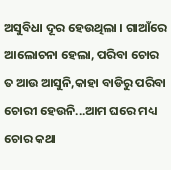ଅସୁବିଧା ଦୂର ହେଉଥିଲା । ଗାଆଁରେ ଆଲୋଚନା ହେଲା, ପରିବା ଚୋର ତ ଆଉ ଆସୁନି,କାହା ବାଡିରୁ ପରିବା ଚୋରୀ ହେଉନି...ଆମ ଘରେ ମଧ୍ୟ ଚୋର କଥା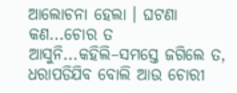ଆଲୋଚନା ହେଲା । ଘଟଣା କଣ...ଚୋର ତ ଆସୁନି...କହିଲି–ସମସ୍ତେ ଜଗିଲେ ତ, ଧରାପଡିଯିବ ବୋଲି ଆଉ ଚୋରୀ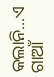କଲାନି...ଏ ଗାଆଁ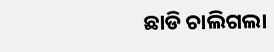ଛାଡି ଚାଲିଗଲା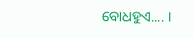ବୋଧହୁଏ.... ।